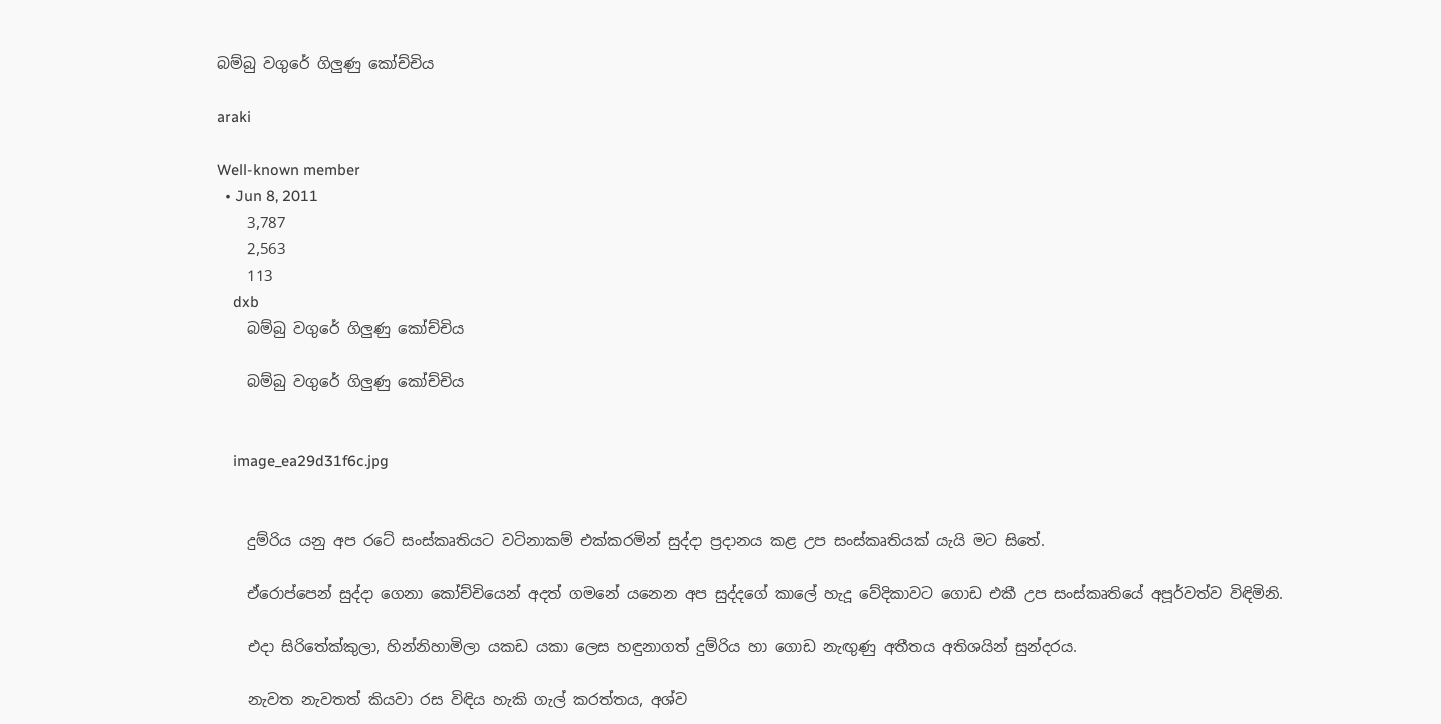බම්බු වගුරේ ගිලුණු කෝච්චිය

araki

Well-known member
  • Jun 8, 2011
    3,787
    2,563
    113
    dxb
    බම්බු වගුරේ ගිලුණු කෝච්චිය

    බම්බු වගුරේ ගිලුණු කෝච්චිය


    image_ea29d31f6c.jpg


    දුම්රිය යනු අප රටේ සංස්කෘතියට වටිනාකම් එක්කරමින් සුද්දා ප්‍රදානය කළ උප සංස්කෘතියක් යැයි මට සිතේ.

    ඒරොප්පෙන් සුද්දා ගෙනා කෝච්චියෙන් අදත් ගමනේ යනෙන අප සුද්දගේ කාලේ හැදූ වේදිකාවට ගොඩ එකී උප සංස්කෘතියේ අපූර්වත්ව විඳිමිනි.

    එදා සිරිතේක්කුලා, හින්නිහාමිලා යකඩ යකා ලෙස හඳුනාගත් දුම්රිය හා ගොඩ නැඟුණු අතීතය අතිශයින් සුන්දරය.

    නැවත නැවතත් කියවා රස විඳිය හැකි ගැල් කරත්තය, අශ්ව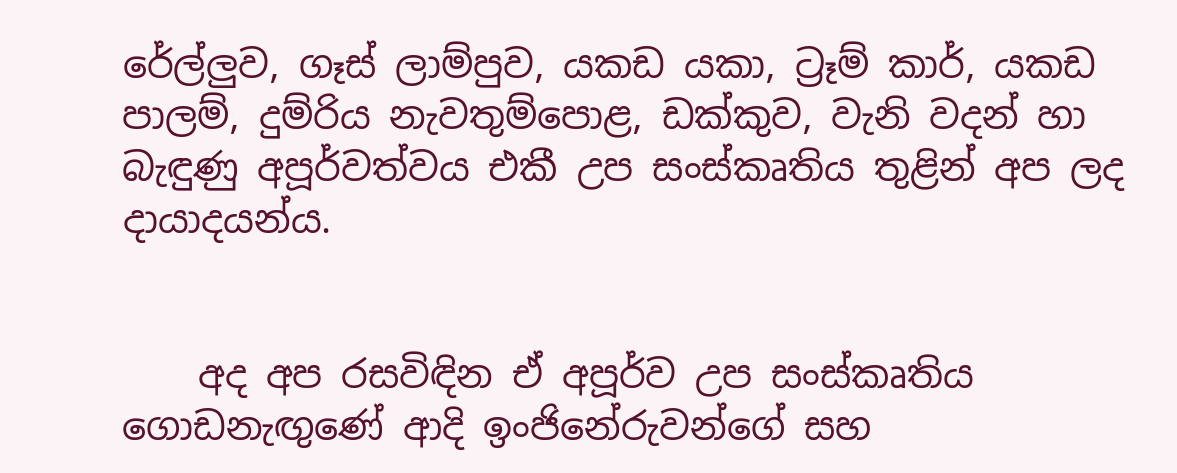රේල්ලුව, ගෑස් ලාම්පුව, යකඩ යකා, ට්‍රෑම් කාර්, යකඩ පාලම්, දුම්රිය නැවතුම්පොළ, ඩක්කුව, වැනි වදන් හා බැඳුණු අපූර්වත්වය එකී උප සංස්කෘතිය තුළින් අප ලද දායාදයන්ය.


    අද අප රසවිඳින ඒ අපූර්ව උප සංස්කෘතිය ගොඩනැඟුණේ ආදි ඉංජිනේරුවන්ගේ සහ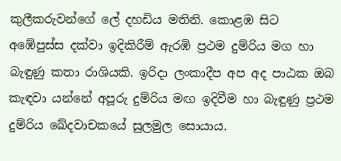කුලීකරුවන්ගේ ලේ දහඩිය මතිනි. කොළඹ සිට අඹේපුස්ස දක්වා ඉදිකිරීම් ඇරඹි ප්‍රථම දුම්රිය මග හා බැඳුණු කතා රාශියකි. ඉරිදා ලංකාදීප අප අද පාඨක ඔබ කැඳවා යන්නේ අපූරු දුම්රිය මඟ ඉදිවීම හා බැඳුණු ප්‍රථම දුම්රිය ඛේදවාචකයේ සුලමුල සොයාය.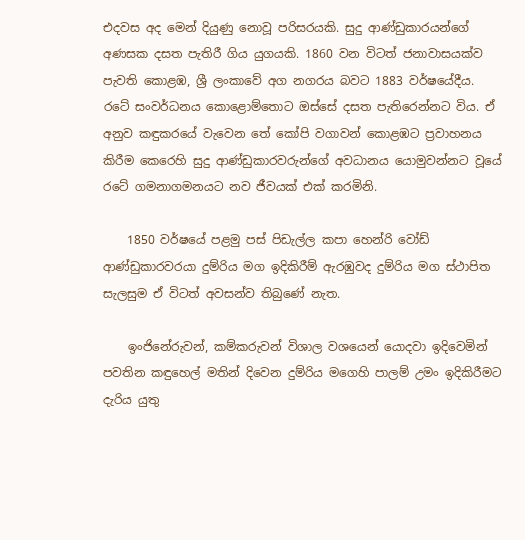එදවස අද මෙන් දියුණු නොවූ පරිසරයකි. සුදු ආණ්ඩුකාරයන්ගේ අණසක දසත පැතිරී ගිය යුගයකි. 1860 වන විටත් ජනාවාසයක්ව පැවති කොළඹ, ශ්‍රී ලංකාවේ අග නගරය බවට 1883 වර්ෂයේදීය. රටේ සංවර්ධනය කොළොම්තොට ඔස්සේ දසත පැතිරෙන්නට විය. ඒ අනුව කඳුකරයේ වැවෙන තේ කෝපි වගාවන් කොළඹට ප්‍රවාහනය කිරීම කෙරෙහි සුදු ආණ්ඩුකාරවරුන්ගේ අවධානය යොමුවන්නට වූයේ රටේ ගමනාගමනයට නව ජීවයක් එක් කරමිනි.

    1850 වර්ෂයේ පළමු පස් පිඩැල්ල කපා හෙන්රි වෝඩ් ආණ්ඩුකාරවරයා දුම්රිය මග ඉදිකිරීම් ඇරඹුවද දුම්රිය මග ස්ථාපිත සැලසුම ඒ විටත් අවසන්ව තිබුණේ නැත.

    ඉංජිනේරුවන්, කම්කරුවන් විශාල වශයෙන් යොදවා ඉදිවෙමින් පවතින කඳුහෙල් මතින් දිවෙන දුම්රිය මගෙහි පාලම් උමං ඉදිකිරීමට දැරිය යුතු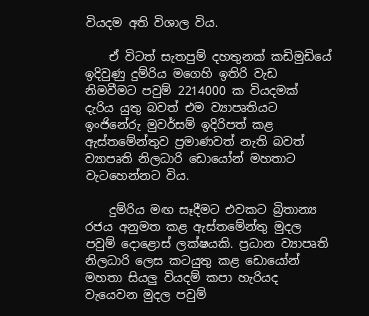වියදම අති විශාල විය.

    ඒ විටත් සැතපුම් දහතුනක් කඩිමුඩියේ ඉදිවුණු දුම්රිය මගෙහි ඉතිරි වැඩ නිමවීමට පවුම් 2214000 ක වියදමක් දැරිය යුතු බවත් එම ව්‍යාපෘතියට ඉංජිනේරු මුවර්සම් ඉදිරිපත් කළ ඇස්තමේන්තුව ප්‍රමාණවත් නැති බවත් ව්‍යාපෘති නිලධාරි ඩොයෝන් මහතාට වැටහෙන්නට විය.

    දුම්රිය මඟ සෑදීමට එවකට බ්‍රිතාන්‍ය රජය අනුමත කළ ඇස්තමේන්තු මුදල පවුම් දොළොස් ලක්ෂයකි. ප්‍රධාන ව්‍යාපෘති නිලධාරි ලෙස කටයුතු කළ ඩොයෝන් මහතා සියලු වියදම් කපා හැරියද වැයෙවන මුදල පවුම්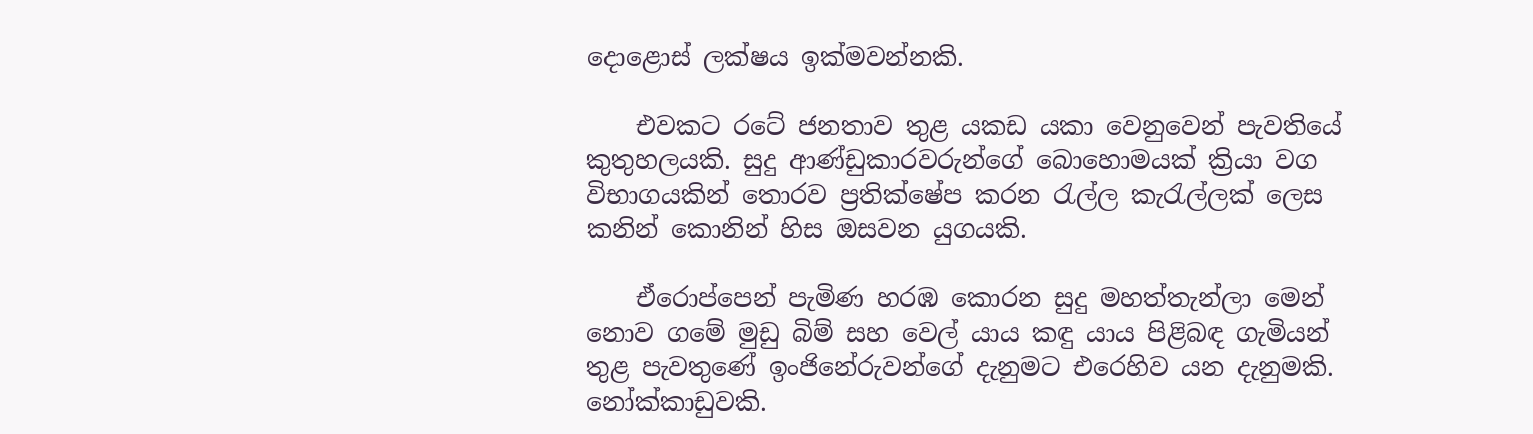දොළොස් ලක්ෂය ඉක්මවන්නකි.

    එවකට රටේ ජනතාව තුළ යකඩ යකා වෙනුවෙන් පැවතියේ කුතුහලයකි. සුදු ආණ්ඩුකාරවරුන්ගේ බොහොමයක් ක්‍රියා වග විභාගයකින් තොරව ප්‍රතික්ෂේප කරන රැල්ල කැරැල්ලක් ලෙස කනින් කොනින් හිස ඔසවන යුගයකි.

    ඒරොප්පෙන් පැමිණ හරඹ කොරන සුදු මහත්තැන්ලා මෙන් නොව ගමේ මුඩු බිම් සහ වෙල් යාය කඳු යාය පිළිබඳ ගැමියන් තුළ පැවතුණේ ඉංජිනේරුවන්ගේ දැනුමට එරෙහිව යන දැනුමකි. නෝක්කාඩුවකි.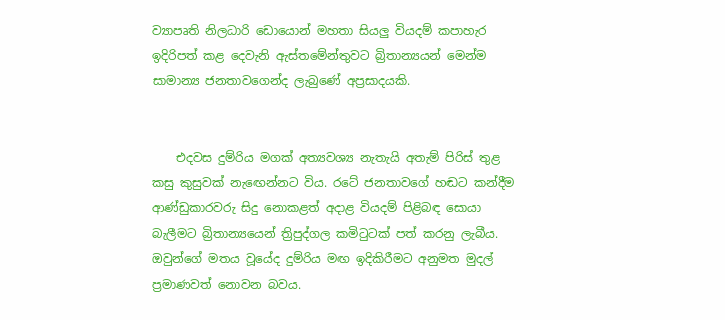ව්‍යාපෘති නිලධාරි ඩොයොන් මහතා සියලු වියදම් කපාහැර ඉදිරිපත් කළ දෙවැනි ඇස්තමේන්තුවට බ්‍රිතාන්‍යයන් මෙන්ම සාමාන්‍ය ජනතාවගෙන්ද ලැබුණේ අප්‍රසාදයකි.


    එදවස දුම්රිය මගක් අත්‍යවශ්‍ය නැතැයි අතැම් පිරිස් තුළ කසු කුසුවක් නැඟෙන්නට විය. රටේ ජනතාවගේ හඬට කන්දීම ආණ්ඩුකාරවරු සිදු නොකළත් අදාළ වියදම් පිළිබඳ සොයා බැලීමට බ්‍රිතාන්‍යයෙන් ත්‍රිපුද්ගල කමිටුටක් පත් කරනු ලැබීය. ඔවුන්ගේ මතය වූයේද දුම්රිය මඟ ඉදිකිරීමට අනුමත මුදල් ප්‍රමාණවත් නොවන බවය.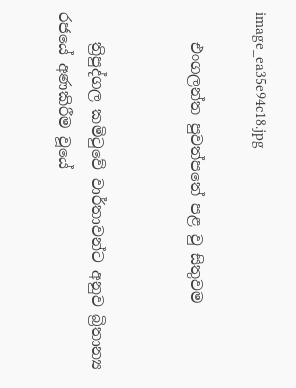image_ea35e94c18.jpg

    එංගලන්ත පුවත්පතේ පළ වු සිතුවම


    ත්‍රිපුද්ගල කමිටුවේ වාර්තාවන්ට අනුව බ්‍රිතාන්‍ය රජයේ අණකිරීම වූයේ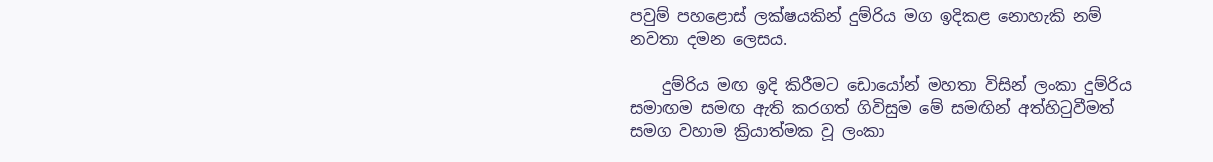පවුම් පහළොස් ලක්ෂයකින් දුම්රිය මග ඉදිකළ නොහැකි නම් නවතා දමන ලෙසය.

    දුම්රිය මඟ ඉදි කිරීමට ඩොයෝන් මහතා විසින් ලංකා දුම්රිය සමාඟම සමඟ ඇති කරගත් ගිවිසුම මේ සමඟින් අත්හිටුවීමත් සමග වහාම ක්‍රියාත්මක වූ ලංකා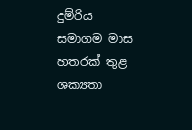දුම්රිය සමාගම මාස හතරක් තුළ ශක්‍යතා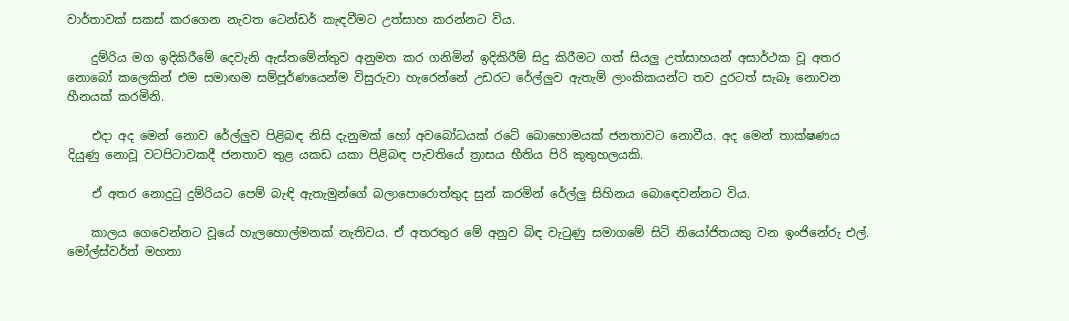වාර්තාවක් සකස් කරගෙන නැවත ටෙන්ඩර් කැඳවීමට උත්සාහ කරන්නට විය.

    දුම්රිය මග ඉදිකිරීමේ දෙවැනි ඇස්තමේන්තුව අනුමත කර ගනිමින් ඉදිකිරීම් සිදු කිරීමට ගත් සියලු උත්සාහයන් අසාර්ථක වූ අතර නොබෝ කලෙකින් එම සමාඟම සම්පූර්ණයෙන්ම විසුරුවා හැරෙන්නේ උඩරට රේල්ලුව ඇතැම් ලාංකිකයන්ට තව දුරටත් සැබෑ නොවන හීනයක් කරමිනි.

    එදා අද මෙන් නොව රේල්ලුව පිළිබඳ නිසි දැනුමක් හෝ අවබෝධයක් රටේ බොහොමයක් ජනතාවට නොවීය. අද මෙන් තාක්ෂණය දියුණු නොවූ වටපිටාවකදී ජනතාව තුළ යකඩ යකා පිළිබඳ පැවතියේ ත්‍රාසය භීතිය පිරි කුතුහලයකි.

    ඒ අතර නොදුටු දුම්රියට පෙම් බැඳි ඇතැමුන්ගේ බලාපොරොත්තුද සුන් කරමින් රේල්ලු සිහිනය බොඳෙවන්නට විය.

    කාලය ගෙවෙන්නට වූයේ හැලහොල්මනක් නැතිවය. ඒ අතරතුර මේ අනුව බිඳ වැටුණු සමාගමේ සිටි නියෝජිතයකු වන ඉංජිනේරු එල්. මෝල්ස්වර්ත් මහතා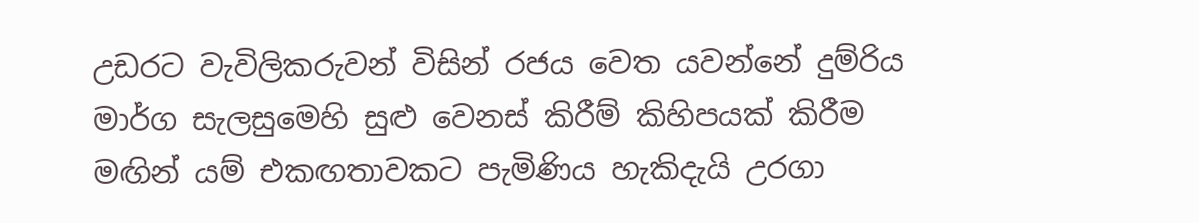උඩරට වැවිලිකරුවන් විසින් රජය වෙත යවන්නේ දුම්රිය මාර්ග සැලසුමෙහි සුළු වෙනස් කිරීම් කිහිපයක් කිරීම මඟින් යම් එකඟතාවකට පැමිණිය හැකිදැයි උරගා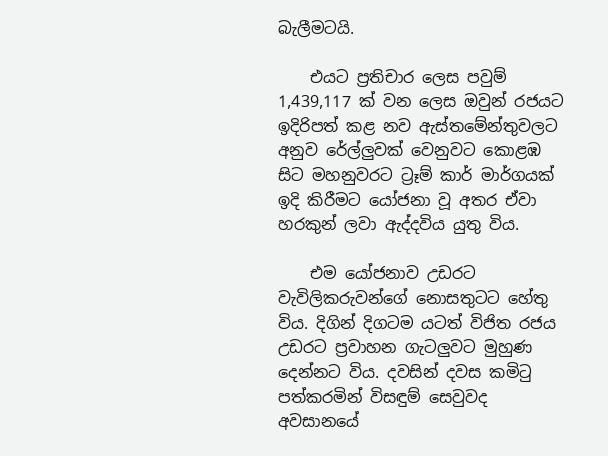බැලීමටයි.

    එයට ප්‍රතිචාර ලෙස පවුම් 1,439,117 ක් වන ලෙස ඔවුන් රජයට ඉදිරිපත් කළ නව ඇස්තමේන්තුවලට අනුව රේල්ලුවක් වෙනුවට කොළඹ සිට මහනුවරට ට්‍රෑම් කාර් මාර්ගයක් ඉදි කිරීමට යෝජනා වූ අතර ඒවා හරකුන් ලවා ඇද්දවිය යුතු විය.

    එම යෝජනාව උඩරට වැවිලිකරුවන්ගේ නොසතුටට හේතු විය. දිගින් දිගටම යටත් විජිත රජය උඩරට ප්‍රවාහන ගැටලුවට මුහුණ දෙන්නට විය. දවසින් දවස කමිටු පත්කරමින් විසඳුම් සෙවුවද අවසානයේ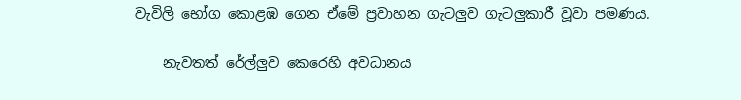වැවිලි භෝග කොළඹ ගෙන ඒමේ ප්‍රවාහන ගැටලුව ගැටලුකාරී වූවා පමණය.

    නැවතත් රේල්ලුව කෙරෙහි අවධානය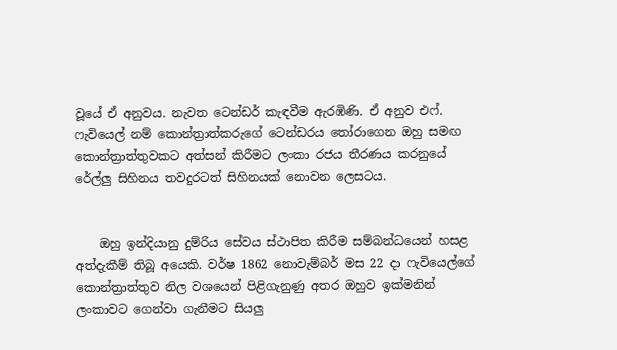වූයේ ඒ අනුවය. නැවත ටෙන්ඩර් කැඳවීම ඇරඹිණි. ඒ අනුව එෆ්. ෆැවියෙල් නම් කොන්ත්‍රාත්කරුගේ ටෙන්ඩරය තෝරාගෙන ඔහු සමඟ කොන්ත්‍රාත්තුවකට අත්සන් කිරීමට ලංකා රජය තීරණය කරනුයේ රේල්ලු සිහිනය තවදුරටත් සිහිනයක් නොවන ලෙසටය.


    ඔහු ඉන්දියානු දුම්රිය සේවය ස්ථාපිත කිරීම සම්බන්ධයෙන් හසළ අත්දැකීම් තිබූ අයෙකි. වර්ෂ 1862 නොවැම්බර් මස 22 දා ෆැවියෙල්ගේ කොන්ත්‍රාත්තුව නිල වශයෙන් පිළිගැනුණු අතර ඔහුව ඉක්මනින් ලංකාවට ගෙන්වා ගැනීමට සියලු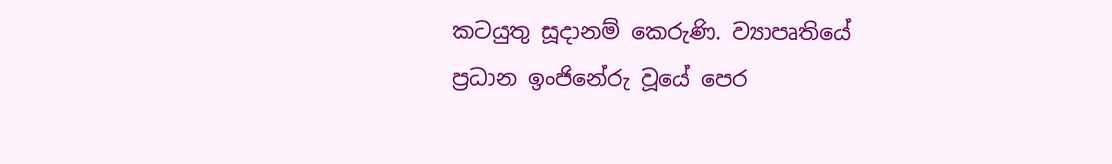කටයුතු සූදානම් කෙරුණි. ව්‍යාපෘතියේ ප්‍රධාන ඉංජිනේරු වූයේ පෙර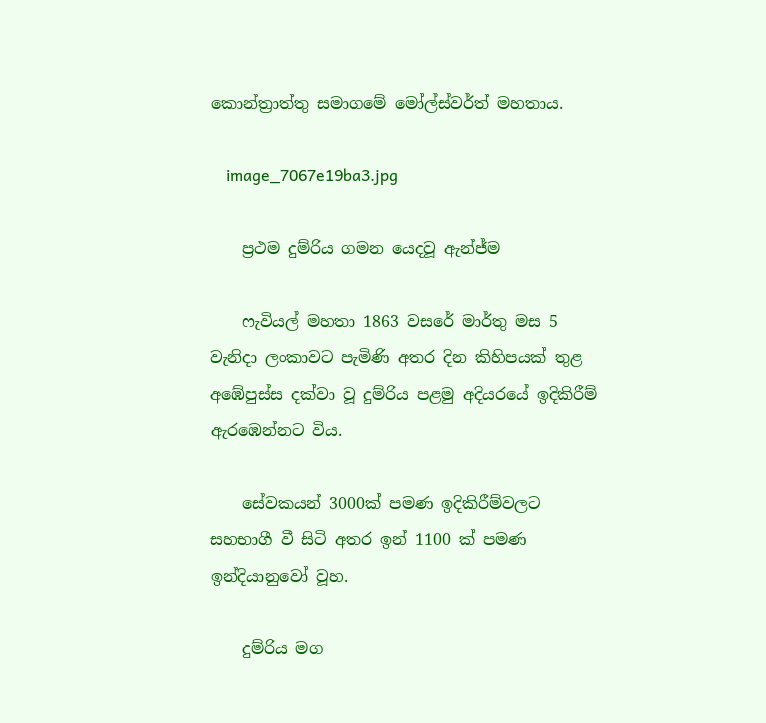කොන්ත්‍රාත්තු සමාගමේ මෝල්ස්වර්ත් මහතාය.

    image_7067e19ba3.jpg

    ප්‍රථම දුම්රිය ගමන යෙදවූ ඇන්ජ්ම

    ෆැවියල් මහතා 1863 වසරේ මාර්තු මස 5 වැනිදා ලංකාවට පැමිණි අතර දින කිහිපයක් තුළ අඹේපුස්ස දක්වා වූ දුම්රිය පළමු අදියරයේ ඉදිකිරීම් ඇරඹෙන්නට විය.

    සේවකයන් 3000ක් පමණ ඉදිකිරීම්වලට සහභාගී වී සිටි අතර ඉන් 1100 ක් පමණ ඉන්දියානුවෝ වූහ.

    දුම්රිය මග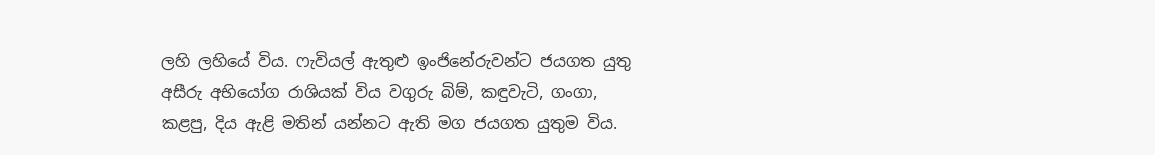ලහි ලහියේ විය. ෆැවියල් ඇතුළු ඉංජිනේරුවන්ට ජයගත යුතු අසීරු අභියෝග රාශියක් විය වගුරු බිම්, කඳුවැටි, ගංගා, කළපු, දිය ඇළි මතින් යන්නට ඇති මග ජයගත යුතුම විය.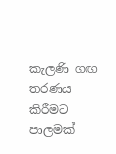කැලණි ගඟ තරණය කිරීමට පාලමක්